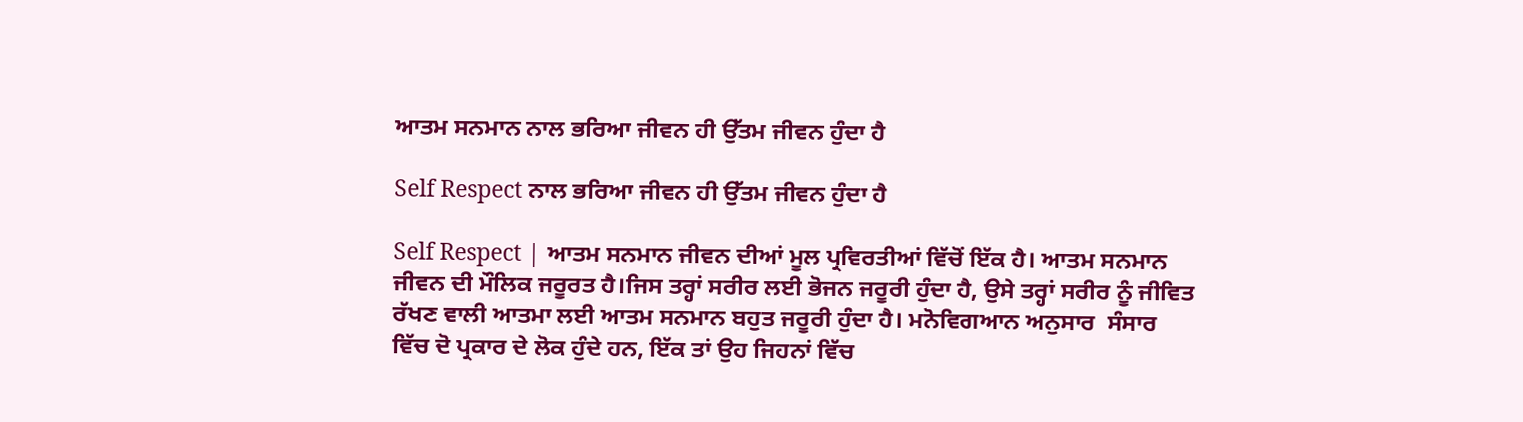ਆਤਮ ਸਨਮਾਨ ਨਾਲ ਭਰਿਆ ਜੀਵਨ ਹੀ ਉੱਤਮ ਜੀਵਨ ਹੁੰਦਾ ਹੈ

Self Respect ਨਾਲ ਭਰਿਆ ਜੀਵਨ ਹੀ ਉੱਤਮ ਜੀਵਨ ਹੁੰਦਾ ਹੈ

Self Respect | ਆਤਮ ਸਨਮਾਨ ਜੀਵਨ ਦੀਆਂ ਮੂਲ ਪ੍ਰਵਿਰਤੀਆਂ ਵਿੱਚੋਂ ਇੱਕ ਹੈ। ਆਤਮ ਸਨਮਾਨ ਜੀਵਨ ਦੀ ਮੌਲਿਕ ਜਰੂਰਤ ਹੈ।ਜਿਸ ਤਰ੍ਹਾਂ ਸਰੀਰ ਲਈ ਭੋਜਨ ਜਰੂਰੀ ਹੁੰਦਾ ਹੈ, ਉਸੇ ਤਰ੍ਹਾਂ ਸਰੀਰ ਨੂੰ ਜੀਵਿਤ ਰੱਖਣ ਵਾਲੀ ਆਤਮਾ ਲਈ ਆਤਮ ਸਨਮਾਨ ਬਹੁਤ ਜਰੂਰੀ ਹੁੰਦਾ ਹੈ। ਮਨੋਵਿਗਆਨ ਅਨੁਸਾਰ  ਸੰਸਾਰ ਵਿੱਚ ਦੋ ਪ੍ਰਕਾਰ ਦੇ ਲੋਕ ਹੁੰਦੇ ਹਨ, ਇੱਕ ਤਾਂ ਉਹ ਜਿਹਨਾਂ ਵਿੱਚ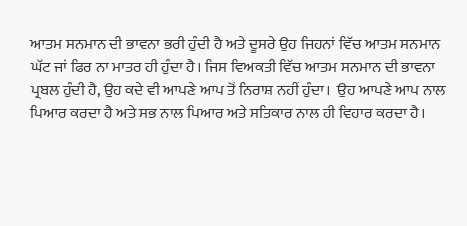ਆਤਮ ਸਨਮਾਨ ਦੀ ਭਾਵਨਾ ਭਰੀ ਹੁੰਦੀ ਹੈ ਅਤੇ ਦੂਸਰੇ ਉਹ ਜਿਹਨਾਂ ਵਿੱਚ ਆਤਮ ਸਨਮਾਨ ਘੱਟ ਜਾਂ ਫਿਰ ਨਾ ਮਾਤਰ ਹੀ ਹੁੰਦਾ ਹੈ। ਜਿਸ ਵਿਅਕਤੀ ਵਿੱਚ ਆਤਮ ਸਨਮਾਨ ਦੀ ਭਾਵਨਾ ਪ੍ਰਬਲ ਹੁੰਦੀ ਹੈ, ਉਹ ਕਦੇ ਵੀ ਆਪਣੇ ਆਪ ਤੋਂ ਨਿਰਾਸ਼ ਨਹੀਂ ਹੁੰਦਾ।  ਉਹ ਆਪਣੇ ਆਪ ਨਾਲ ਪਿਆਰ ਕਰਦਾ ਹੈ ਅਤੇ ਸਭ ਨਾਲ ਪਿਆਰ ਅਤੇ ਸਤਿਕਾਰ ਨਾਲ ਹੀ ਵਿਹਾਰ ਕਰਦਾ ਹੈ।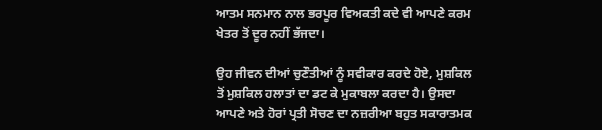ਆਤਮ ਸਨਮਾਨ ਨਾਲ ਭਰਪੂਰ ਵਿਅਕਤੀ ਕਦੇ ਵੀ ਆਪਣੇ ਕਰਮ ਖੇਤਰ ਤੋਂ ਦੂਰ ਨਹੀਂ ਭੱਜਦਾ।

ਉਹ ਜੀਵਨ ਦੀਆਂ ਚੁਣੌਤੀਆਂ ਨੂੰ ਸਵੀਕਾਰ ਕਰਦੇ ਹੋਏ, ਮੁਸ਼ਕਿਲ ਤੋਂ ਮੁਸ਼ਕਿਲ ਹਲਾਤਾਂ ਦਾ ਡਟ ਕੇ ਮੁਕਾਬਲਾ ਕਰਦਾ ਹੈ। ਉਸਦਾ ਆਪਣੇ ਅਤੇ ਹੋਰਾਂ ਪ੍ਰਤੀ ਸੋਚਣ ਦਾ ਨਜ਼ਰੀਆ ਬਹੁਤ ਸਕਾਰਾਤਮਕ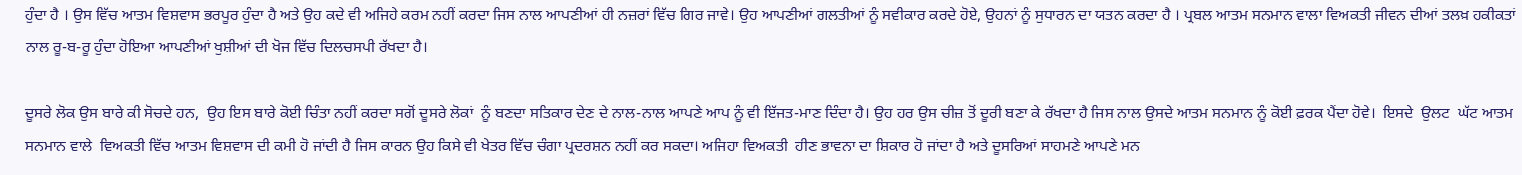ਹੁੰਦਾ ਹੈ । ਉਸ ਵਿੱਚ ਆਤਮ ਵਿਸ਼ਵਾਸ ਭਰਪੂਰ ਹੁੰਦਾ ਹੈ ਅਤੇ ਉਹ ਕਦੇ ਵੀ ਅਜਿਹੇ ਕਰਮ ਨਹੀਂ ਕਰਦਾ ਜਿਸ ਨਾਲ ਆਪਣੀਆਂ ਹੀ ਨਜ਼ਰਾਂ ਵਿੱਚ ਗਿਰ ਜਾਵੇ। ਉਹ ਆਪਣੀਆਂ ਗਲਤੀਆਂ ਨੂੰ ਸਵੀਕਾਰ ਕਰਦੇ ਹੋਏ, ਉਹਨਾਂ ਨੂੰ ਸੁਧਾਰਨ ਦਾ ਯਤਨ ਕਰਦਾ ਹੈ । ਪ੍ਰਬਲ ਆਤਮ ਸਨਮਾਨ ਵਾਲਾ ਵਿਅਕਤੀ ਜੀਵਨ ਦੀਆਂ ਤਲਖ਼ ਹਕੀਕਤਾਂ ਨਾਲ ਰੂ-ਬ-ਰੂ ਹੁੰਦਾ ਹੋਇਆ ਆਪਣੀਆਂ ਖੁਸ਼ੀਆਂ ਦੀ ਖੋਜ ਵਿੱਚ ਦਿਲਚਸਪੀ ਰੱਖਦਾ ਹੈ।

ਦੂਸਰੇ ਲੋਕ ਉਸ ਬਾਰੇ ਕੀ ਸੋਚਦੇ ਹਨ,  ਉਹ ਇਸ ਬਾਰੇ ਕੋਈ ਚਿੰਤਾ ਨਹੀਂ ਕਰਦਾ ਸਗੋਂ ਦੂਸਰੇ ਲੋਕਾਂ  ਨੂੰ ਬਣਦਾ ਸਤਿਕਾਰ ਦੇਣ ਦੇ ਨਾਲ-ਨਾਲ ਆਪਣੇ ਆਪ ਨੂੰ ਵੀ ਇੱਜਤ-ਮਾਣ ਦਿੰਦਾ ਹੈ। ਉਹ ਹਰ ਉਸ ਚੀਜ਼ ਤੋਂ ਦੂਰੀ ਬਣਾ ਕੇ ਰੱਖਦਾ ਹੈ ਜਿਸ ਨਾਲ ਉਸਦੇ ਆਤਮ ਸਨਮਾਨ ਨੂੰ ਕੋਈ ਫ਼ਰਕ ਪੈਂਦਾ ਹੋਵੇ।  ਇਸਦੇ  ਉਲਟ  ਘੱਟ ਆਤਮ ਸਨਮਾਨ ਵਾਲੇ  ਵਿਅਕਤੀ ਵਿੱਚ ਆਤਮ ਵਿਸ਼ਵਾਸ ਦੀ ਕਮੀ ਹੋ ਜਾਂਦੀ ਹੈ ਜਿਸ ਕਾਰਨ ਉਹ ਕਿਸੇ ਵੀ ਖੇਤਰ ਵਿੱਚ ਚੰਗਾ ਪ੍ਰਦਰਸ਼ਨ ਨਹੀਂ ਕਰ ਸਕਦਾ। ਅਜਿਹਾ ਵਿਅਕਤੀ  ਹੀਣ ਭਾਵਨਾ ਦਾ ਸ਼ਿਕਾਰ ਹੋ ਜਾਂਦਾ ਹੈ ਅਤੇ ਦੂਸਰਿਆਂ ਸਾਹਮਣੇ ਆਪਣੇ ਮਨ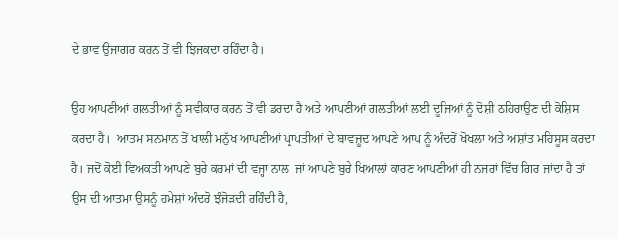ਦੇ ਭਾਵ ਉਜਾਗਰ ਕਰਨ ਤੋਂ ਵੀ ਝਿਜਕਦਾ ਰਹਿੰਦਾ ਹੈ।

ਉਹ ਆਪਣੀਆਂ ਗਲਤੀਆਂ ਨੂੰ ਸਵੀਕਾਰ ਕਰਨ ਤੋਂ ਵੀ ਡਰਦਾ ਹੈ ਅਤੇ ਆਪਣੀਆਂ ਗਲਤੀਆਂ ਲਈ ਦੂਜਿਆਂ ਨੂੰ ਦੋਸ਼ੀ ਠਹਿਰਾਉਣ ਦੀ ਕੋਸ਼ਿਸ ਕਰਦਾ ਹੈ।  ਆਤਮ ਸਨਮਾਨ ਤੋਂ ਖਾਲੀ ਮਨੁੱਖ ਆਪਣੀਆਂ ਪ੍ਰਾਪਤੀਆਂ ਦੇ ਬਾਵਜ਼ੂਦ ਆਪਣੇ ਆਪ ਨੂੰ ਅੰਦਰੋਂ ਖੋਖਲਾ ਅਤੇ ਅਸ਼ਾਂਤ ਮਹਿਸੂਸ ਕਰਦਾ ਹੈ। ਜਦੋਂ ਕੋਈ ਵਿਅਕਤੀ ਆਪਣੇ ਬੁਰੇ ਕਰਮਾਂ ਦੀ ਵਜ੍ਹਾ ਨਾਲ  ਜਾਂ ਆਪਣੇ ਬੁਰੇ ਖਿਆਲਾਂ ਕਾਰਣ ਆਪਣੀਆਂ ਹੀ ਨਜਰਾਂ ਵਿੱਚ ਗਿਰ ਜਾਂਦਾ ਹੈ ਤਾਂ ਉਸ ਦੀ ਆਤਮਾ ਉਸਨੂੰ ਹਮੇਸ਼ਾਂ ਅੰਦਰੋ ਝੰਜੋੜਦੀ ਰਹਿੰਦੀ ਹੈ,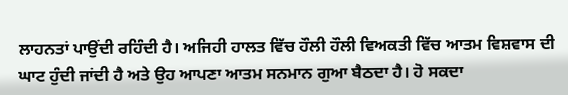ਲਾਹਨਤਾਂ ਪਾਉਂਦੀ ਰਹਿੰਦੀ ਹੈ। ਅਜਿਹੀ ਹਾਲਤ ਵਿੱਚ ਹੌਲੀ ਹੌਲੀ ਵਿਅਕਤੀ ਵਿੱਚ ਆਤਮ ਵਿਸ਼ਵਾਸ ਦੀ ਘਾਟ ਹੁੰਦੀ ਜਾਂਦੀ ਹੈ ਅਤੇ ਉਹ ਆਪਣਾ ਆਤਮ ਸਨਮਾਨ ਗੁਆ ਬੈਠਦਾ ਹੈ। ਹੋ ਸਕਦਾ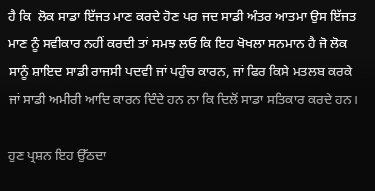ਹੈ ਕਿ  ਲੋਕ ਸਾਡਾ ਇੱਜਤ ਮਾਣ ਕਰਦੇ ਹੋਣ ਪਰ ਜਦ ਸਾਡੀ ਅੰਤਰ ਆਤਮਾ ਉਸ ਇੱਜਤ ਮਾਣ ਨੂੰ ਸਵੀਕਾਰ ਨਹੀਂ ਕਰਦੀ ਤਾਂ ਸਮਝ ਲਓ ਕਿ ਇਹ ਖੋਖਲਾ ਸਨਮਾਨ ਹੈ ਜੋ ਲੋਕ ਸਾਨੂੰ ਸ਼ਾਇਦ ਸਾਡੀ ਰਾਜਸੀ ਪਦਵੀ ਜਾਂ ਪਹੁੰਚ ਕਾਰਨ, ਜਾਂ ਫਿਰ ਕਿਸੇ ਮਤਲਬ ਕਰਕੇ ਜਾਂ ਸਾਡੀ ਅਮੀਰੀ ਆਦਿ ਕਾਰਨ ਦਿੰਦੇ ਹਨ ਨਾ ਕਿ ਦਿਲੋਂ ਸਾਡਾ ਸਤਿਕਾਰ ਕਰਦੇ ਹਨ।

ਹੁਣ ਪ੍ਰਸ਼ਨ ਇਹ ਉੱਠਦਾ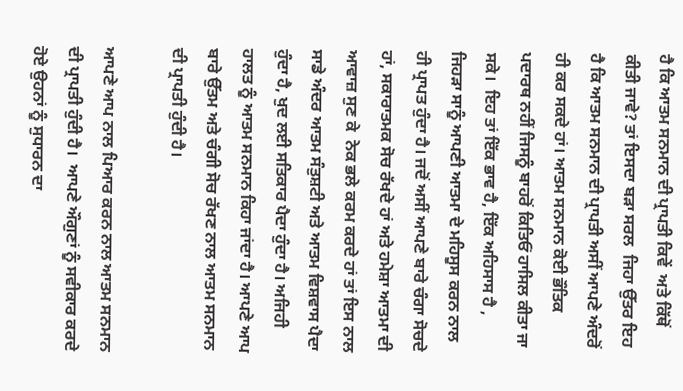ਹੈ ਕਿ ਆਤਮ ਸਨਮਾਨ ਦੀ ਪ੍ਰਾਪਤੀ ਕਿਵੇਂ  ਅਤੇ ਕਿੱਥੋਂ ਕੀਤੀ ਜਾਵੇ? ਤਾਂ ਇਸਦਾ ਬੜਾ ਸਰਲ  ਜਿਹਾ ਉੱਤਰ ਇਹ ਹੈ ਕਿ ਆਤਮ ਸਨਮਾਨ ਦੀ ਪ੍ਰਾਪਤੀ ਅਸੀਂ ਆਪਣੇ ਅੰਦਰੋਂ ਹੀ ਕਰ ਸਕਦੇ ਹਾਂ। ਆਤਮ ਸਨਮਾਨ ਕੋਈ ਭੌਤਿਕ ਪਦਾਰਥ ਨਹੀਂ ਜਿਸਨੂੰ ਬਾਹਰੋਂ ਕਿਤਿਓਂ ਹਾਸਿਲ ਕੀਤਾ ਜਾ ਸਕੇ।  ਇਹ ਤਾਂ ਇੱਕ ਭਾਵ ਹੈ, ਇੱਕ ਅਹਿਸਾਸ ਹੈ , ਜਿਹੜਾ ਸਾਨੂੰ ਆਪਣੀ ਆਤਮਾ ਦੇ ਮਹਿਸੂਸ ਕਰਨ ਨਾਲ ਹੀ ਪ੍ਰਾਪਤ ਹੁੰਦਾ ਹੈ। ਜਦੋਂ ਅਸੀਂ ਆਪਣੇ ਬਾਰੇ ਚੰਗਾ ਸੋਚਦੇ ਹਾਂ, ਸਕਾਰਾਤਮਕ ਸੋਚ ਰੱਖਦੇ ਹਾਂ ਅਤੇ ਹਮੇਸ਼ਾ ਆਤਮਾ ਦੀ ਆਵਾਜ਼ ਸੁਣ ਕੇ  ਨੇਕ ਭਲੇ ਕਰਮ ਕਰਦੇ ਹਾਂ ਤਾਂ ਇਸ ਨਾਲ ਸਾਡੇ ਅੰਦਰ ਆਤਮ ਸੰਤੁਸ਼ਟੀ ਅਤੇ ਆਤਮ ਵਿਸ਼ਵਾਸ ਪੈਦਾ ਹੁੰਦਾ ਹੈ, ਖੁਦ ਲਈ ਸਤਿਕਾਰ ਪੈਦਾ ਹੁੰਦਾ ਹੈ। ਅਜਿਹੀ ਹਾਲਤ ਨੂੰ ਆਤਮ ਸਨਮਾਨ ਕਿਹਾ ਜਾਂਦਾ ਹੈ। ਆਪਣੇ ਆਪ ਬਾਰੇ ਉੱਤਮ ਅਤੇ ਚੰਗੀ ਸੋਚ ਰੱਖਣ ਨਾਲ ਆਤਮ ਸਨਮਾਨ ਦੀ ਪ੍ਰਾਪਤੀ ਹੁੰਦੀ ਹੈ।

ਆਪਣੇ ਆਪ ਨਾਲ ਪਿਆਰ ਕਰਨ ਨਾਲ ਆਤਮ ਸਨਮਾਨ ਦੀ ਪ੍ਰਾਪਤੀ ਹੁੰਦੀ ਹੈ।  ਆਪਣੇ ਔਗੁਣਾਂ ਨੂੰ ਸਵੀਕਾਰ ਕਰਦੇ ਹੋਏ ਉਹਨਾਂ ਨੂੰ ਸੁਧਾਰਨ ਦਾ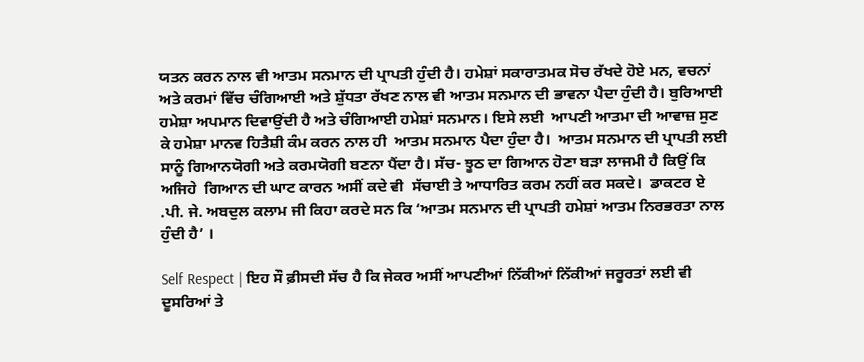ਯਤਨ ਕਰਨ ਨਾਲ ਵੀ ਆਤਮ ਸਨਮਾਨ ਦੀ ਪ੍ਰਾਪਤੀ ਹੁੰਦੀ ਹੈ। ਹਮੇਸ਼ਾਂ ਸਕਾਰਾਤਮਕ ਸੋਚ ਰੱਖਦੇ ਹੋਏ ਮਨ, ਵਚਨਾਂ ਅਤੇ ਕਰਮਾਂ ਵਿੱਚ ਚੰਗਿਆਈ ਅਤੇ ਸ਼ੁੱਧਤਾ ਰੱਖਣ ਨਾਲ ਵੀ ਆਤਮ ਸਨਮਾਨ ਦੀ ਭਾਵਨਾ ਪੈਦਾ ਹੁੰਦੀ ਹੈ। ਬੁਰਿਆਈ ਹਮੇਸ਼ਾ ਅਪਮਾਨ ਦਿਵਾਉਂਦੀ ਹੈ ਅਤੇ ਚੰਗਿਆਈ ਹਮੇਸ਼ਾਂ ਸਨਮਾਨ। ਇਸੇ ਲਈ  ਆਪਣੀ ਆਤਮਾ ਦੀ ਆਵਾਜ਼ ਸੁਣ ਕੇ ਹਮੇਸ਼ਾ ਮਾਨਵ ਹਿਤੈਸ਼ੀ ਕੰਮ ਕਰਨ ਨਾਲ ਹੀ  ਆਤਮ ਸਨਮਾਨ ਪੈਦਾ ਹੁੰਦਾ ਹੈ।  ਆਤਮ ਸਨਮਾਨ ਦੀ ਪ੍ਰਾਪਤੀ ਲਈ ਸਾਨੂੰ ਗਿਆਨਯੋਗੀ ਅਤੇ ਕਰਮਯੋਗੀ ਬਣਨਾ ਪੈਂਦਾ ਹੈ। ਸੱਚ- ਝੂਠ ਦਾ ਗਿਆਨ ਹੋਣਾ ਬੜਾ ਲਾਜਮੀ ਹੈ ਕਿਉਂ ਕਿ ਅਜਿਹੇ  ਗਿਆਨ ਦੀ ਘਾਟ ਕਾਰਨ ਅਸੀਂ ਕਦੇ ਵੀ  ਸੱਚਾਈ ਤੇ ਆਧਾਰਿਤ ਕਰਮ ਨਹੀਂ ਕਰ ਸਕਦੇ।  ਡਾਕਟਰ ਏ .ਪੀ. ਜੇ. ਅਬਦੁਲ ਕਲਾਮ ਜੀ ਕਿਹਾ ਕਰਦੇ ਸਨ ਕਿ ‘ਆਤਮ ਸਨਮਾਨ ਦੀ ਪ੍ਰਾਪਤੀ ਹਮੇਸ਼ਾਂ ਆਤਮ ਨਿਰਭਰਤਾ ਨਾਲ ਹੁੰਦੀ ਹੈ’ ।

Self Respect | ਇਹ ਸੌ ਫ਼ੀਸਦੀ ਸੱਚ ਹੈ ਕਿ ਜੇਕਰ ਅਸੀਂ ਆਪਣੀਆਂ ਨਿੱਕੀਆਂ ਨਿੱਕੀਆਂ ਜਰੂਰਤਾਂ ਲਈ ਵੀ ਦੂਸਰਿਆਂ ਤੇ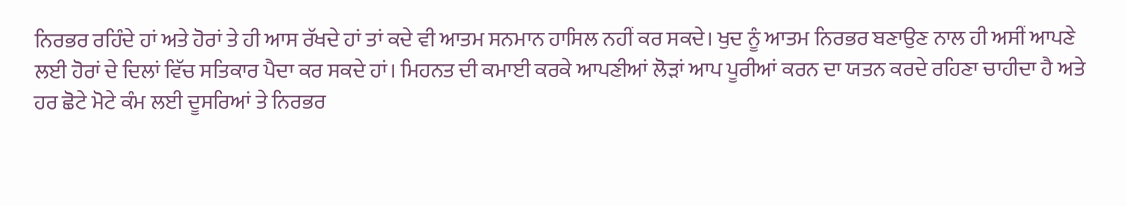ਨਿਰਭਰ ਰਹਿੰਦੇ ਹਾਂ ਅਤੇ ਹੋਰਾਂ ਤੇ ਹੀ ਆਸ ਰੱਖਦੇ ਹਾਂ ਤਾਂ ਕਦੇ ਵੀ ਆਤਮ ਸਨਮਾਨ ਹਾਸਿਲ ਨਹੀਂ ਕਰ ਸਕਦੇ। ਖੁਦ ਨੂੰ ਆਤਮ ਨਿਰਭਰ ਬਣਾਉਣ ਨਾਲ ਹੀ ਅਸੀਂ ਆਪਣੇ ਲਈ ਹੋਰਾਂ ਦੇ ਦਿਲਾਂ ਵਿੱਚ ਸਤਿਕਾਰ ਪੈਦਾ ਕਰ ਸਕਦੇ ਹਾਂ। ਮਿਹਨਤ ਦੀ ਕਮਾਈ ਕਰਕੇ ਆਪਣੀਆਂ ਲੋੜਾਂ ਆਪ ਪੂਰੀਆਂ ਕਰਨ ਦਾ ਯਤਨ ਕਰਦੇ ਰਹਿਣਾ ਚਾਹੀਦਾ ਹੈ ਅਤੇ ਹਰ ਛੋਟੇ ਮੋਟੇ ਕੰਮ ਲਈ ਦੂਸਰਿਆਂ ਤੇ ਨਿਰਭਰ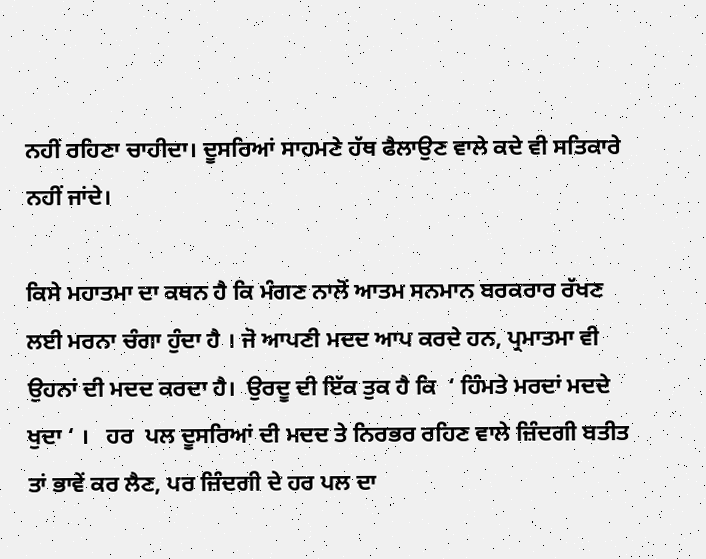ਨਹੀਂ ਰਹਿਣਾ ਚਾਹੀਦਾ। ਦੂਸਰਿਆਂ ਸਾਹਮਣੇ ਹੱਥ ਫੈਲਾਉਣ ਵਾਲੇ ਕਦੇ ਵੀ ਸਤਿਕਾਰੇ ਨਹੀਂ ਜਾਂਦੇ।

ਕਿਸੇ ਮਹਾਤਮਾ ਦਾ ਕਥਨ ਹੈ ਕਿ ਮੰਗਣ ਨਾਲੋਂ ਆਤਮ ਸਨਮਾਨ ਬਰਕਰਾਰ ਰੱਖਣ ਲਈ ਮਰਨਾ ਚੰਗਾ ਹੁੰਦਾ ਹੈ । ਜੋ ਆਪਣੀ ਮਦਦ ਆਪ ਕਰਦੇ ਹਨ, ਪ੍ਰਮਾਤਮਾ ਵੀ ਉਹਨਾਂ ਦੀ ਮਦਦ ਕਰਦਾ ਹੈ।  ਉਰਦੂ ਦੀ ਇੱਕ ਤੁਕ ਹੈ ਕਿ  ‘ ਹਿੰਮਤੇ ਮਰਦਾਂ ਮਦਦੇ ਖੁਦਾ ‘ ।   ਹਰ  ਪਲ ਦੂਸਰਿਆਂ ਦੀ ਮਦਦ ਤੇ ਨਿਰਭਰ ਰਹਿਣ ਵਾਲੇ ਜ਼ਿੰਦਗੀ ਬਤੀਤ ਤਾਂ ਭਾਵੇਂ ਕਰ ਲੈਣ, ਪਰ ਜ਼ਿੰਦਗੀ ਦੇ ਹਰ ਪਲ ਦਾ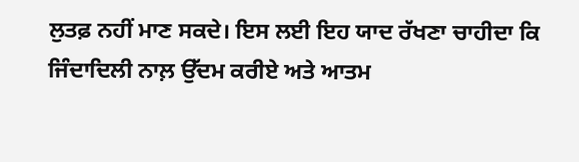ਲੁਤਫ਼ ਨਹੀਂ ਮਾਣ ਸਕਦੇ। ਇਸ ਲਈ ਇਹ ਯਾਦ ਰੱਖਣਾ ਚਾਹੀਦਾ ਕਿ  ਜਿੰਦਾਦਿਲੀ ਨਾਲ਼ ਉੱਦਮ ਕਰੀਏ ਅਤੇ ਆਤਮ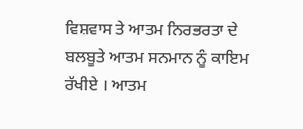ਵਿਸ਼ਵਾਸ ਤੇ ਆਤਮ ਨਿਰਭਰਤਾ ਦੇ ਬਲਬੂਤੇ ਆਤਮ ਸਨਮਾਨ ਨੂੰ ਕਾਇਮ ਰੱਖੀਏ । ਆਤਮ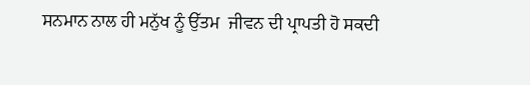ਸਨਮਾਨ ਨਾਲ ਹੀ ਮਨੁੱਖ ਨੂੰ ਉੱਤਮ  ਜੀਵਨ ਦੀ ਪ੍ਰਾਪਤੀ ਹੋ ਸਕਦੀ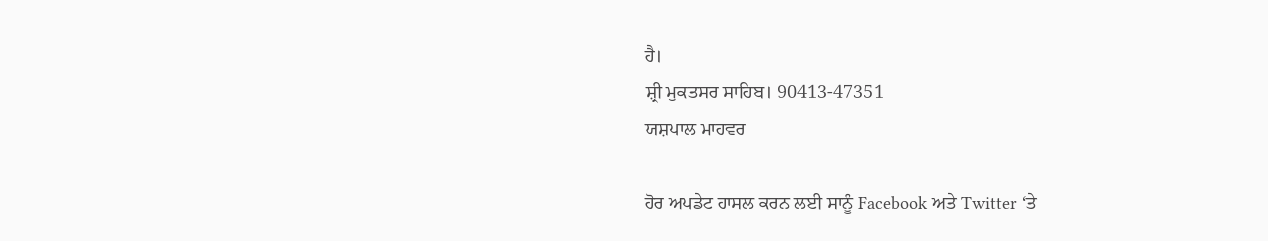ਹੈ।
ਸ਼੍ਰੀ ਮੁਕਤਸਰ ਸਾਹਿਬ। 90413-47351
ਯਸ਼ਪਾਲ ਮਾਹਵਰ

ਹੋਰ ਅਪਡੇਟ ਹਾਸਲ ਕਰਨ ਲਈ ਸਾਨੂੰ Facebook ਅਤੇ Twitter ‘ਤੇ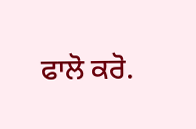ਫਾਲੋ ਕਰੋ.